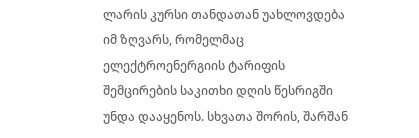ლარის კურსი თანდათან უახლოვდება იმ ზღვარს, რომელმაც ელექტროენერგიის ტარიფის შემცირების საკითხი დღის წესრიგში უნდა დააყენოს. სხვათა შორის, შარშან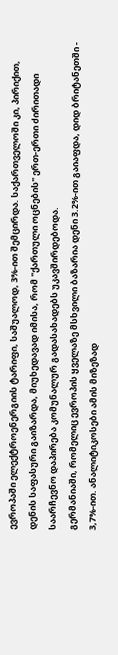ევროპაში ელექტროენერგიის ტარიფი, საშუალოდ, 3%-ით შემცირდა. საქართველოში კი, პირიქით, დენის საფასური გაიზარდა, მიუხედავად იმისა, რომ "ქართული ოცნების" ერთ-ერთი ძირითადი საარჩევნო დაპირება კომუნალურ გადასახადებს უკავშირდებოდა.
გერმანიაში, რომელიც ევროპის ყველაზე მსხვილი ბაზარია დენი 3.2%-ით გაიაფდა, დიდ ბრიტანეთში - 3,7%-ით. ანალიტიკოსები ამის მიზეზად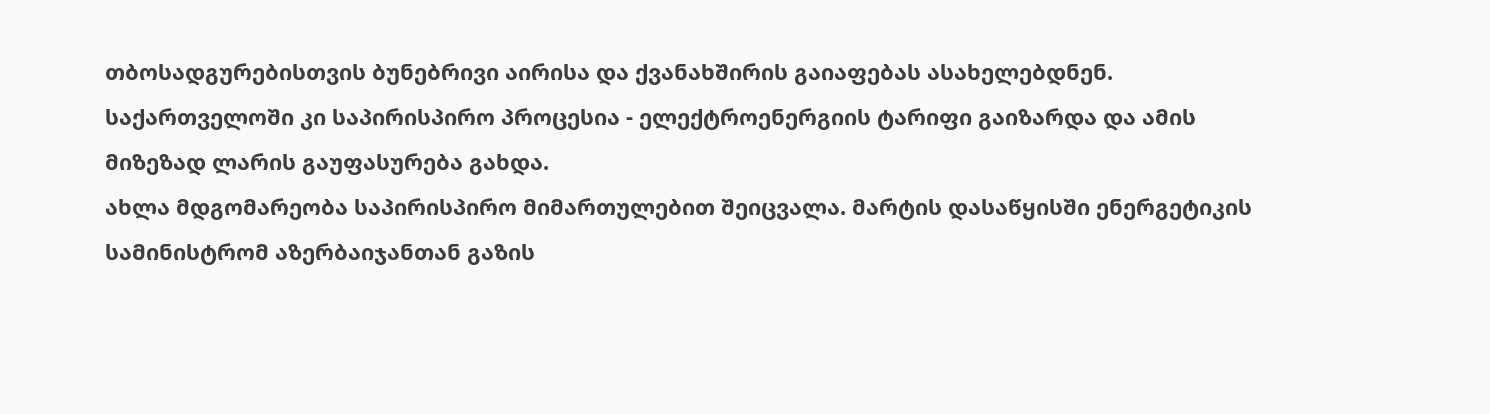თბოსადგურებისთვის ბუნებრივი აირისა და ქვანახშირის გაიაფებას ასახელებდნენ. საქართველოში კი საპირისპირო პროცესია - ელექტროენერგიის ტარიფი გაიზარდა და ამის მიზეზად ლარის გაუფასურება გახდა.
ახლა მდგომარეობა საპირისპირო მიმართულებით შეიცვალა. მარტის დასაწყისში ენერგეტიკის სამინისტრომ აზერბაიჯანთან გაზის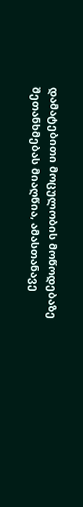დამატებითი მოცულობის მოწოდებაზე შეთანხმებას მიაღწია, ამასთანავე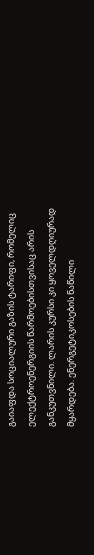გაიაფდა სოციალური გაზის ტარიფი, რომელიც ელექტროენერგიის წარმოებისთვისაც არის განკუთვნილი. ლარის კურსი კი ყოველდღიურად მყარდება. ენერგეტიკოსების ნაწილი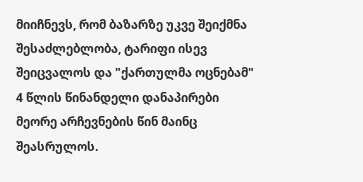მიიჩნევს, რომ ბაზარზე უკვე შეიქმნა შესაძლებლობა, ტარიფი ისევ შეიცვალოს და "ქართულმა ოცნებამ" 4 წლის წინანდელი დანაპირები მეორე არჩევნების წინ მაინც შეასრულოს.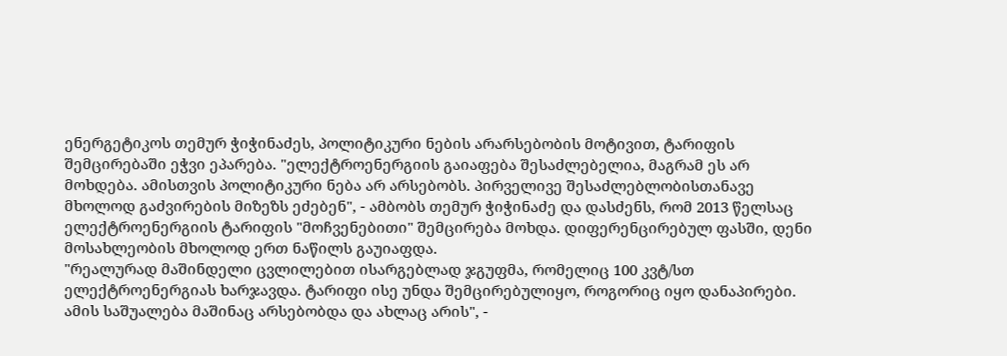ენერგეტიკოს თემურ ჭიჭინაძეს, პოლიტიკური ნების არარსებობის მოტივით, ტარიფის შემცირებაში ეჭვი ეპარება. "ელექტროენერგიის გაიაფება შესაძლებელია, მაგრამ ეს არ მოხდება. ამისთვის პოლიტიკური ნება არ არსებობს. პირველივე შესაძლებლობისთანავე მხოლოდ გაძვირების მიზეზს ეძებენ", - ამბობს თემურ ჭიჭინაძე და დასძენს, რომ 2013 წელსაც ელექტროენერგიის ტარიფის "მოჩვენებითი" შემცირება მოხდა. დიფერენცირებულ ფასში, დენი მოსახლეობის მხოლოდ ერთ ნაწილს გაუიაფდა.
"რეალურად მაშინდელი ცვლილებით ისარგებლად ჯგუფმა, რომელიც 100 კვტ/სთ ელექტროენერგიას ხარჯავდა. ტარიფი ისე უნდა შემცირებულიყო, როგორიც იყო დანაპირები. ამის საშუალება მაშინაც არსებობდა და ახლაც არის", -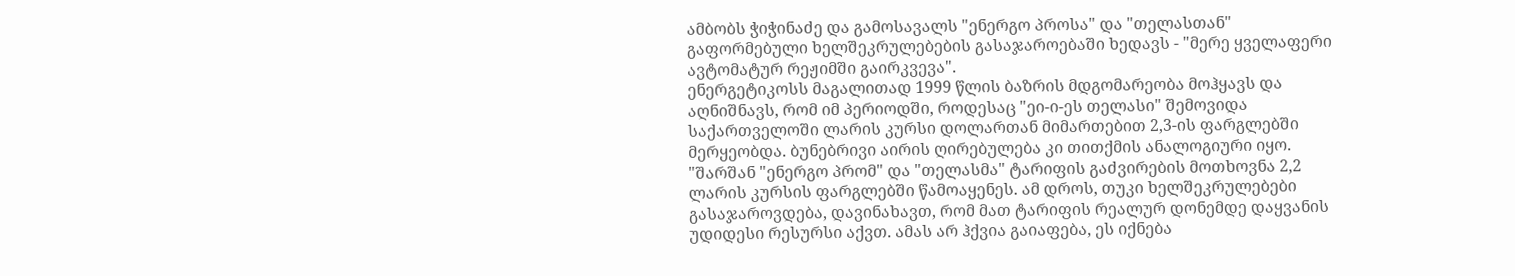ამბობს ჭიჭინაძე და გამოსავალს "ენერგო პროსა" და "თელასთან" გაფორმებული ხელშეკრულებების გასაჯაროებაში ხედავს - "მერე ყველაფერი ავტომატურ რეჟიმში გაირკვევა".
ენერგეტიკოსს მაგალითად 1999 წლის ბაზრის მდგომარეობა მოჰყავს და აღნიშნავს, რომ იმ პერიოდში, როდესაც "ეი-ი-ეს თელასი" შემოვიდა საქართველოში ლარის კურსი დოლართან მიმართებით 2,3-ის ფარგლებში მერყეობდა. ბუნებრივი აირის ღირებულება კი თითქმის ანალოგიური იყო.
"შარშან "ენერგო პრომ" და "თელასმა" ტარიფის გაძვირების მოთხოვნა 2,2 ლარის კურსის ფარგლებში წამოაყენეს. ამ დროს, თუკი ხელშეკრულებები გასაჯაროვდება, დავინახავთ, რომ მათ ტარიფის რეალურ დონემდე დაყვანის უდიდესი რესურსი აქვთ. ამას არ ჰქვია გაიაფება, ეს იქნება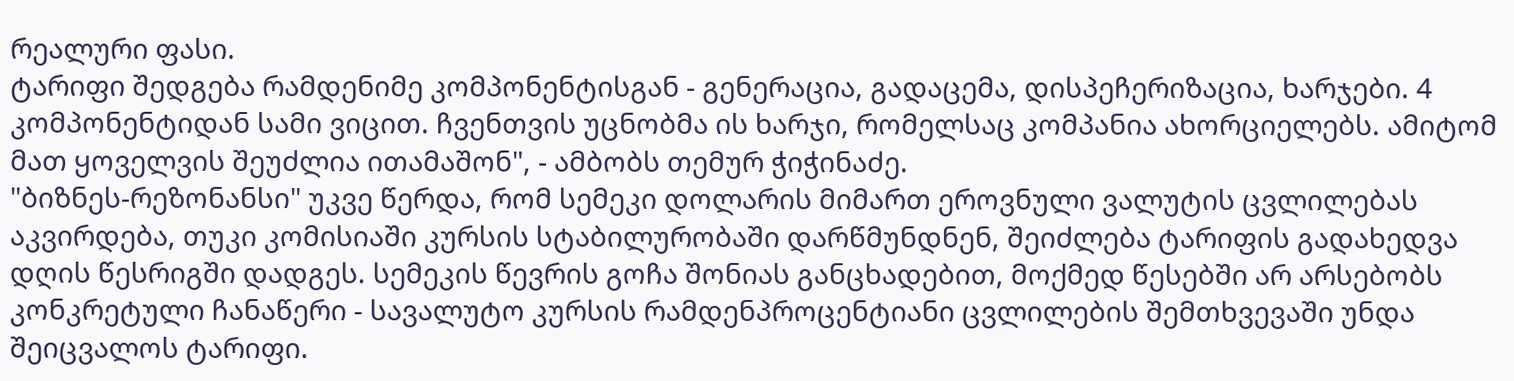რეალური ფასი.
ტარიფი შედგება რამდენიმე კომპონენტისგან - გენერაცია, გადაცემა, დისპეჩერიზაცია, ხარჯები. 4 კომპონენტიდან სამი ვიცით. ჩვენთვის უცნობმა ის ხარჯი, რომელსაც კომპანია ახორციელებს. ამიტომ მათ ყოველვის შეუძლია ითამაშონ", - ამბობს თემურ ჭიჭინაძე.
"ბიზნეს-რეზონანსი" უკვე წერდა, რომ სემეკი დოლარის მიმართ ეროვნული ვალუტის ცვლილებას აკვირდება, თუკი კომისიაში კურსის სტაბილურობაში დარწმუნდნენ, შეიძლება ტარიფის გადახედვა დღის წესრიგში დადგეს. სემეკის წევრის გოჩა შონიას განცხადებით, მოქმედ წესებში არ არსებობს კონკრეტული ჩანაწერი - სავალუტო კურსის რამდენპროცენტიანი ცვლილების შემთხვევაში უნდა შეიცვალოს ტარიფი.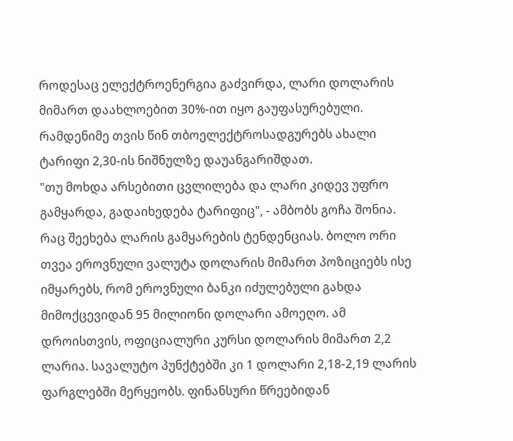როდესაც ელექტროენერგია გაძვირდა, ლარი დოლარის მიმართ დაახლოებით 30%-ით იყო გაუფასურებული. რამდენიმე თვის წინ თბოელექტროსადგურებს ახალი ტარიფი 2,30-ის ნიშნულზე დაუანგარიშდათ.
"თუ მოხდა არსებითი ცვლილება და ლარი კიდევ უფრო გამყარდა, გადაიხედება ტარიფიც", - ამბობს გოჩა შონია.
რაც შეეხება ლარის გამყარების ტენდენციას. ბოლო ორი თვეა ეროვნული ვალუტა დოლარის მიმართ პოზიციებს ისე იმყარებს, რომ ეროვნული ბანკი იძულებული გახდა მიმოქცევიდან 95 მილიონი დოლარი ამოეღო. ამ დროისთვის, ოფიციალური კურსი დოლარის მიმართ 2,2 ლარია. სავალუტო პუნქტებში კი 1 დოლარი 2,18-2,19 ლარის ფარგლებში მერყეობს. ფინანსური წრეებიდან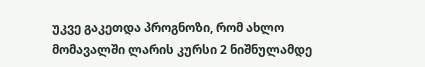უკვე გაკეთდა პროგნოზი, რომ ახლო მომავალში ლარის კურსი 2 ნიშნულამდე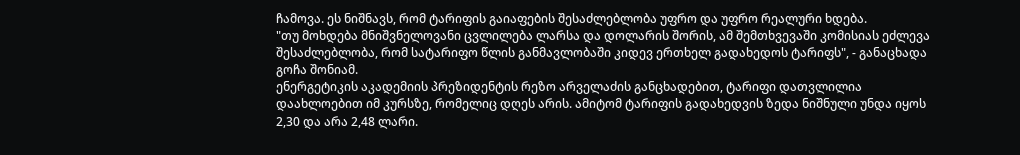ჩამოვა. ეს ნიშნავს, რომ ტარიფის გაიაფების შესაძლებლობა უფრო და უფრო რეალური ხდება.
"თუ მოხდება მნიშვნელოვანი ცვლილება ლარსა და დოლარის შორის, ამ შემთხვევაში კომისიას ეძლევა შესაძლებლობა, რომ სატარიფო წლის განმავლობაში კიდევ ერთხელ გადახედოს ტარიფს", - განაცხადა გოჩა შონიამ.
ენერგეტიკის აკადემიის პრეზიდენტის რეზო არველაძის განცხადებით, ტარიფი დათვლილია დაახლოებით იმ კურსზე, რომელიც დღეს არის. ამიტომ ტარიფის გადახედვის ზედა ნიშნული უნდა იყოს 2,30 და არა 2,48 ლარი.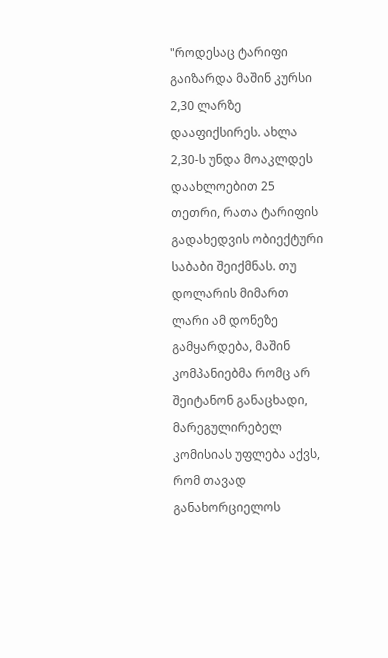"როდესაც ტარიფი გაიზარდა მაშინ კურსი 2,30 ლარზე დააფიქსირეს. ახლა 2,30-ს უნდა მოაკლდეს დაახლოებით 25 თეთრი, რათა ტარიფის გადახედვის ობიექტური საბაბი შეიქმნას. თუ დოლარის მიმართ ლარი ამ დონეზე გამყარდება, მაშინ კომპანიებმა რომც არ შეიტანონ განაცხადი, მარეგულირებელ კომისიას უფლება აქვს, რომ თავად განახორციელოს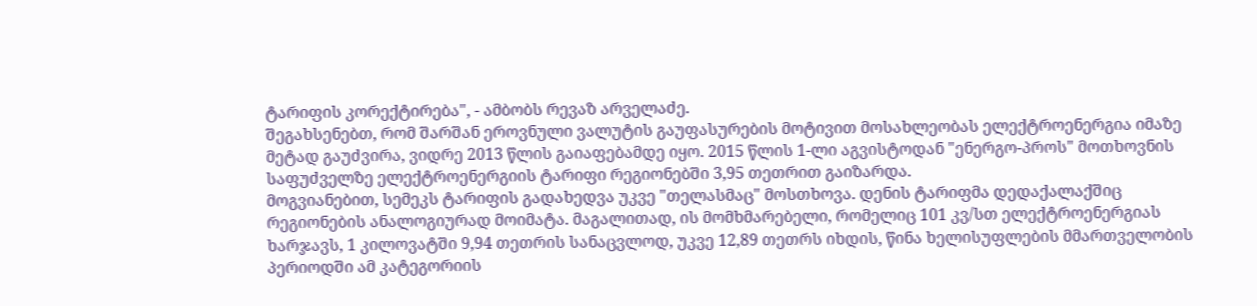ტარიფის კორექტირება", - ამბობს რევაზ არველაძე.
შეგახსენებთ, რომ შარშან ეროვნული ვალუტის გაუფასურების მოტივით მოსახლეობას ელექტროენერგია იმაზე მეტად გაუძვირა, ვიდრე 2013 წლის გაიაფებამდე იყო. 2015 წლის 1-ლი აგვისტოდან "ენერგო-პროს" მოთხოვნის საფუძველზე ელექტროენერგიის ტარიფი რეგიონებში 3,95 თეთრით გაიზარდა.
მოგვიანებით, სემეკს ტარიფის გადახედვა უკვე "თელასმაც" მოსთხოვა. დენის ტარიფმა დედაქალაქშიც რეგიონების ანალოგიურად მოიმატა. მაგალითად, ის მომხმარებელი, რომელიც 101 კვ/სთ ელექტროენერგიას ხარჯავს, 1 კილოვატში 9,94 თეთრის სანაცვლოდ, უკვე 12,89 თეთრს იხდის, წინა ხელისუფლების მმართველობის პერიოდში ამ კატეგორიის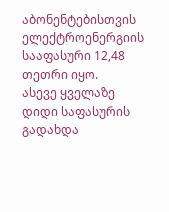აბონენტებისთვის ელექტროენერგიის სააფასური 12,48 თეთრი იყო.
ასევე ყველაზე დიდი საფასურის გადახდა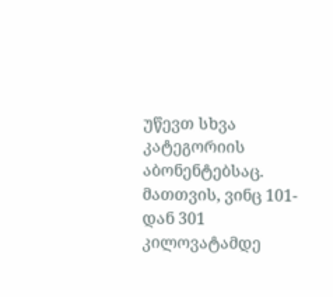უწევთ სხვა კატეგორიის აბონენტებსაც. მათთვის, ვინც 101-დან 301 კილოვატამდე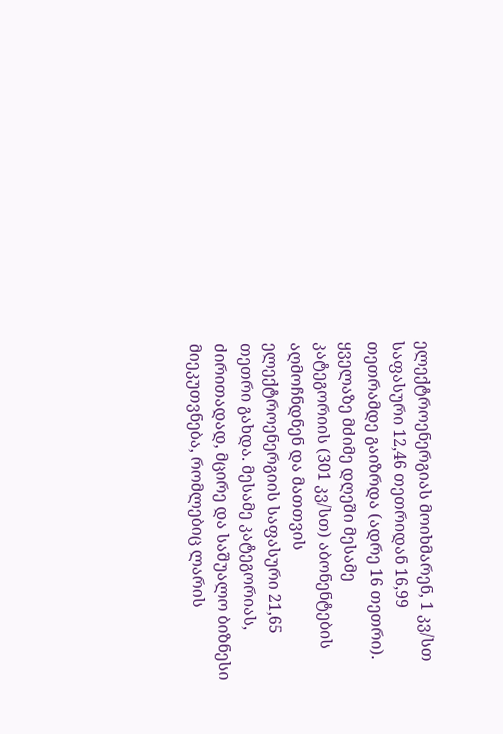ელექტროენერგიას მოიხმარენ, 1 კვ/სთ საფასური 12,46 თეთრიდან 16,99 თეთრამდე გაიზრდა (ადრე 16 თეთრი). ყველაზე მძიმე დღეში მესამე კატეგორიის (301 კვ/სთ) აბონენტების აღმოჩნდნენ და მათთვის ელექტროენერგიის საფასური 21,65 თეთრი გახდა. მესამე კატეგორიას, ძირითადად, მცირე და საშუალო ბიზნესი მიეკუთვნება, რომლებიც ლარის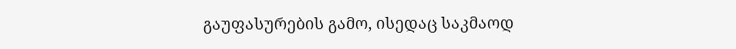გაუფასურების გამო, ისედაც საკმაოდ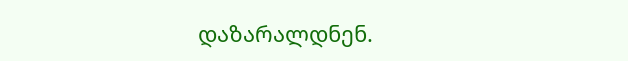დაზარალდნენ.